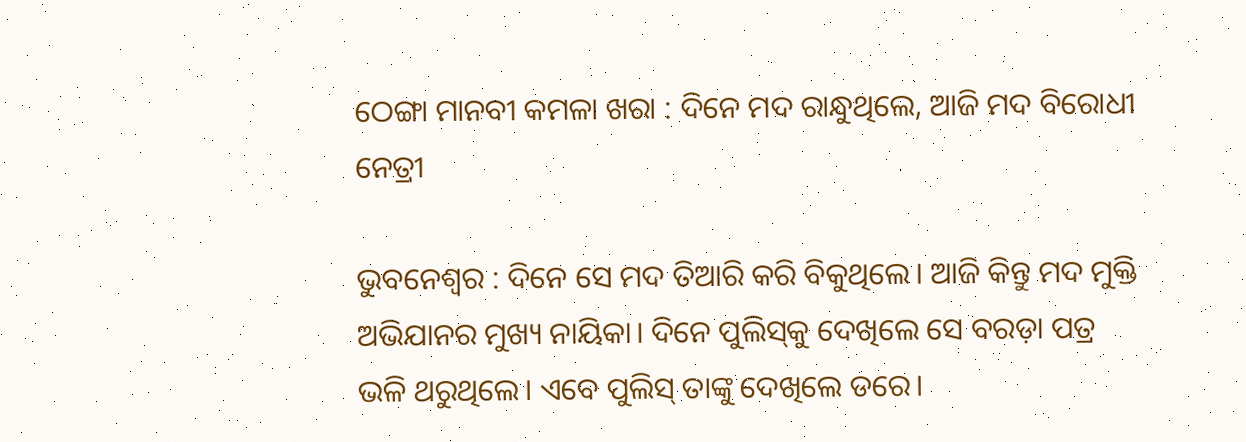ଠେଙ୍ଗା ମାନବୀ କମଳା ଖରା : ଦିନେ ମଦ ରାନ୍ଧୁଥିଲେ, ଆଜି ମଦ ବିରୋଧୀ ନେତ୍ରୀ

ଭୁବନେଶ୍ବର : ଦିନେ ସେ ମଦ ତିଆରି କରି ବିକୁଥିଲେ। ଆଜି କିନ୍ତୁ ମଦ ମୁକ୍ତି ଅଭିଯାନର ମୁଖ୍ୟ ନାୟିକା। ଦିନେ ପୁଲିସ୍‌କୁ ଦେଖିଲେ ସେ ବରଡ଼ା ପତ୍ର ଭଳି ଥରୁଥିଲେ। ଏବେ ପୁଲିସ୍‌ ତାଙ୍କୁ ଦେଖିଲେ ଡରେ।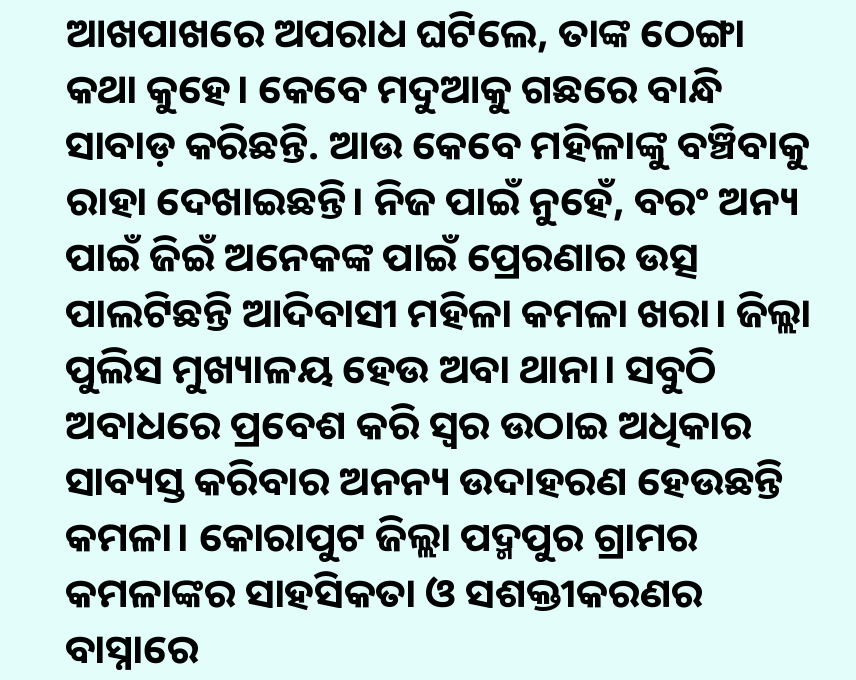ଆଖପାଖରେ ଅପରାଧ ଘଟିଲେ, ତାଙ୍କ ଠେଙ୍ଗା କଥା କୁହେ। କେବେ ମଦୁଆକୁ ଗଛରେ ବାନ୍ଧି ସାବାଡ଼ କରିଛନ୍ତି. ଆଉ କେବେ ମହିଳାଙ୍କୁ ବଞ୍ଚିବାକୁ ରାହା ଦେଖାଇଛନ୍ତି। ନିଜ ପାଇଁ ନୁହେଁ, ବରଂ ଅନ୍ୟ ପାଇଁ ଜିଇଁ ଅନେକଙ୍କ ପାଇଁ ପ୍ରେରଣାର ଉତ୍ସ ପାଲଟିଛନ୍ତି ଆଦିବାସୀ ମହିଳା କମଳା ଖରା। ଜିଲ୍ଲା ପୁଲିସ ମୁଖ୍ୟାଳୟ ହେଉ ଅବା ଥାନା। ସବୁଠି ଅବାଧରେ ପ୍ରବେଶ କରି ସ୍ବର ଉଠାଇ ଅଧିକାର ସାବ୍ୟସ୍ତ କରିବାର ଅନନ୍ୟ ଉଦାହରଣ ହେଉଛନ୍ତି କମଳା। କୋରାପୁଟ ଜିଲ୍ଲା ପଦ୍ମପୁର ଗ୍ରାମର କମଳାଙ୍କର ସାହସିକତା ଓ ସଶକ୍ତୀକରଣର ବାସ୍ନାରେ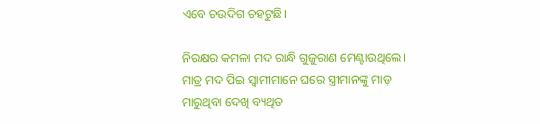ଏବେ ଚଉଦିଗ ଚହଟୁଛି।

ନିରକ୍ଷର କମଳା ମଦ ରାନ୍ଧି ଗୁଜୁରାଣ ମେଣ୍ଟାଉଥିଲେ। ମାତ୍ର ମଦ ପିଇ ସ୍ବାମୀମାନେ ଘରେ ସ୍ତ୍ରୀମାନଙ୍କୁ ମାଡ଼ ମାରୁଥିବା ଦେଖି ବ୍ୟଥିତ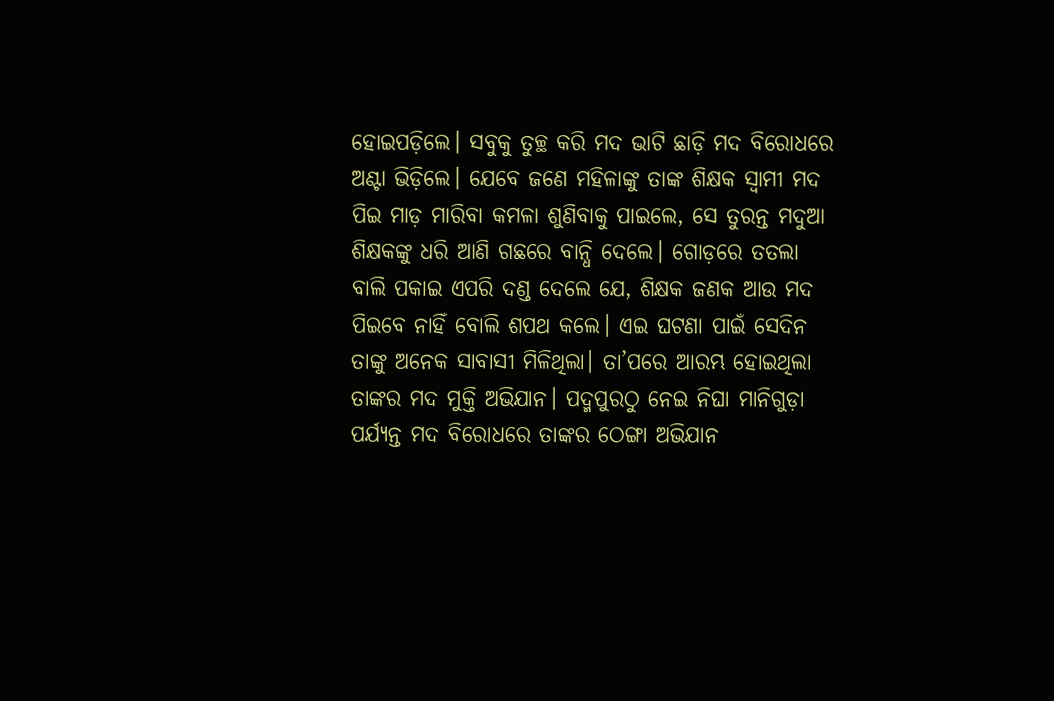ହୋଇପଡ଼ିଲେ। ସବୁକୁ ତୁଚ୍ଛ କରି ମଦ ଭାଟି ଛାଡ଼ି ମଦ ବିରୋଧରେ ଅଣ୍ଟା ଭିଡ଼ିଲେ। ଯେବେ ଜଣେ ମହିଳାଙ୍କୁ ତାଙ୍କ ଶିକ୍ଷକ ସ୍ବାମୀ ମଦ ପିଇ ମାଡ଼ ମାରିବା କମଳା ଶୁଣିବାକୁ ପାଇଲେ, ସେ ତୁରନ୍ତ ମଦୁଆ ଶିକ୍ଷକଙ୍କୁ ଧରି ଆଣି ଗଛରେ ବାନ୍ଧି ଦେଲେ। ଗୋଡ଼ରେ ତତଲା ବାଲି ପକାଇ ଏପରି ଦଣ୍ଡ ଦେଲେ ଯେ, ଶିକ୍ଷକ ଜଣକ ଆଉ ମଦ ପିଇବେ ନାହିଁ ବୋଲି ଶପଥ କଲେ। ଏଇ ଘଟଣା ପାଇଁ ସେଦିନ ତାଙ୍କୁ ଅନେକ ସାବାସୀ ମିଳିଥିଲା। ତା’ପରେ ଆରମ୍ଭ ହୋଇଥିଲା ତାଙ୍କର ମଦ ମୁକ୍ତି ଅଭିଯାନ। ପଦ୍ମପୁରଠୁ ନେଇ ନିଘା ମାନିଗୁଡ଼ା ପର୍ଯ୍ୟନ୍ତ ମଦ ବିରୋଧରେ ତାଙ୍କର ଠେଙ୍ଗା ଅଭିଯାନ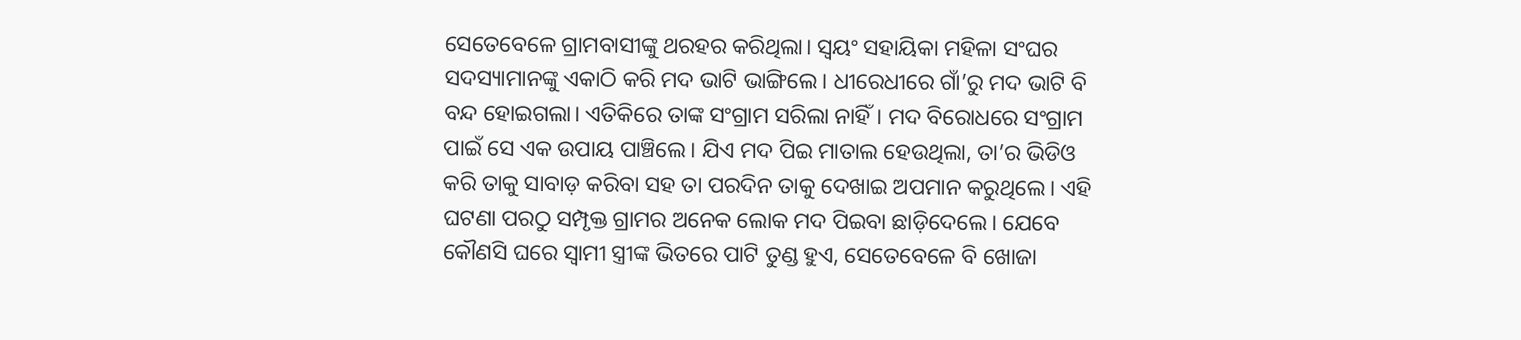ସେତେବେଳେ ଗ୍ରାମବାସୀଙ୍କୁ ଥରହର କରିଥିଲା। ସ୍ବୟଂ ସହାୟିକା ମହିଳା ସଂଘର ସଦସ୍ୟାମାନଙ୍କୁ ଏକାଠି କରି ମଦ ଭାଟି ଭାଙ୍ଗିଲେ। ଧୀରେଧୀରେ ଗାଁ’ରୁ ମଦ ଭାଟି ବି ବନ୍ଦ ହୋଇଗଲା। ଏତିକିରେ ତାଙ୍କ ସଂଗ୍ରାମ ସରିଲା ନାହିଁ। ମଦ ବିରୋଧରେ ସଂଗ୍ରାମ ପାଇଁ ସେ ଏକ ଉପାୟ ପାଞ୍ଚିଲେ। ଯିଏ ମଦ ପିଇ ମାତାଲ ହେଉଥିଲା, ତା’ର ଭିଡିଓ କରି ତାକୁ ସାବାଡ଼ କରିବା ସହ ତା ପରଦିନ ତାକୁ ଦେଖାଇ ଅପମାନ କରୁଥିଲେ। ଏହି ଘଟଣା ପରଠୁ ସମ୍ପୃକ୍ତ ଗ୍ରାମର ଅନେକ ଲୋକ ମଦ ପିଇବା ଛାଡ଼ିଦେଲେ। ଯେବେ କୌଣସି ଘରେ ସ୍ବାମୀ ସ୍ତ୍ରୀଙ୍କ ଭି‌ତରେ ପାଟି ତୁଣ୍ଡ ହୁଏ, ସେତେବେଳେ ବି ଖୋଜା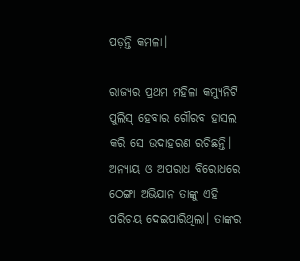ପଡ଼ନ୍ତି କମଳା।

ରାଜ୍ୟର ପ୍ରଥମ ମହିଳା କମ୍ୟୁନିଟି ପୁଲିସ୍‌ ହେବାର ଗୌରବ ହାସଲ କରି ସେ ଉଦାହରଣ ରଚିଛନ୍ତି। ଅନ୍ୟାୟ ଓ ଅପରାଧ ବିରୋଧରେ ଠେଙ୍ଗା ଅଭିଯାନ ତାଙ୍କୁ ଏହି ପରିଚୟ ଦେଇପାରିଥିଲା। ତାଙ୍କର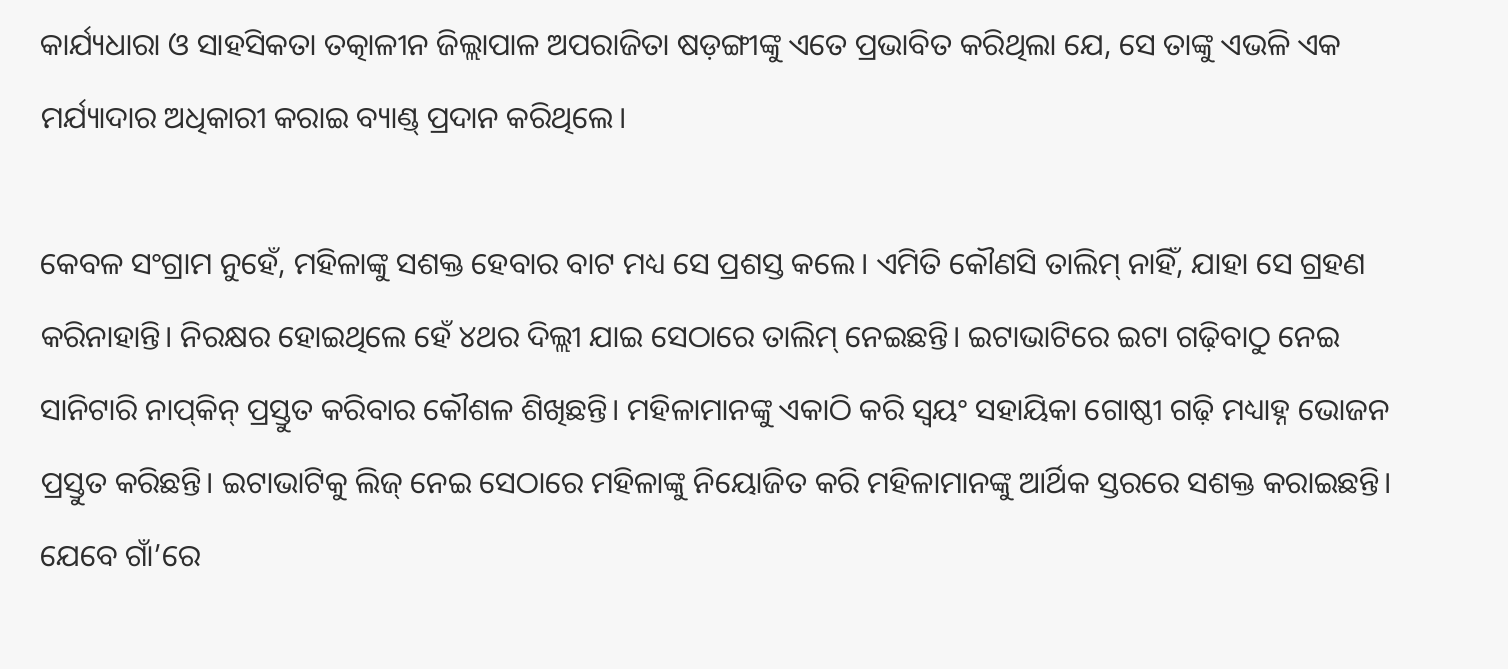କାର୍ଯ୍ୟଧାରା ଓ ସାହସିକତା ତତ୍କାଳୀନ ଜିଲ୍ଲାପାଳ ଅପରାଜିତା ଷଡ଼ଙ୍ଗୀଙ୍କୁ ଏତେ ପ୍ରଭାବିତ କରିଥିଲା ଯେ, ସେ ତାଙ୍କୁ ଏଭଳି ଏକ ମର୍ଯ୍ୟାଦାର ଅଧିକାରୀ କରାଇ ବ୍ୟାଣ୍ଡ୍‌ ପ୍ରଦାନ କରିଥିଲେ।

କେବଳ ସଂଗ୍ରାମ ନୁହେଁ, ମହିଳାଙ୍କୁ ସଶକ୍ତ ହେବାର ବାଟ ମଧ୍ୟ ସେ ପ୍ରଶସ୍ତ କଲେ। ଏମିତି କୌଣସି ତାଲିମ୍‌ ନାହିଁ, ଯାହା ସେ ଗ୍ରହଣ କରିନାହାନ୍ତି। ନିରକ୍ଷର ହୋଇଥିଲେ ହେଁ ୪ଥର ଦିଲ୍ଲୀ ଯାଇ ସେଠାରେ ତାଲିମ୍‌ ନେଇଛନ୍ତି। ଇଟାଭାଟିରେ ଇଟା ଗଢ଼ିବାଠୁ ନେଇ ସାନିଟାରି ନାପ୍‌କିନ୍‌ ପ୍ରସ୍ତୁତ କରିବାର କୌଶଳ ଶିଖିଛନ୍ତି। ମହିଳାମାନଙ୍କୁ ଏକାଠି କରି ସ୍ବୟଂ ସହାୟିକା ଗୋଷ୍ଠୀ ଗଢ଼ି ମଧ୍ୟାହ୍ନ ଭୋଜନ ପ୍ରସ୍ତୁତ କରିଛନ୍ତି। ଇଟାଭାଟିକୁ ଲିଜ୍‌ ନେଇ ସେଠାରେ ମହିଳାଙ୍କୁ ନିୟୋଜିତ କରି ମହିଳାମାନଙ୍କୁ ଆର୍ଥିକ ସ୍ତରରେ ସଶକ୍ତ କରାଇଛନ୍ତି। ଯେବେ ଗାଁ’ରେ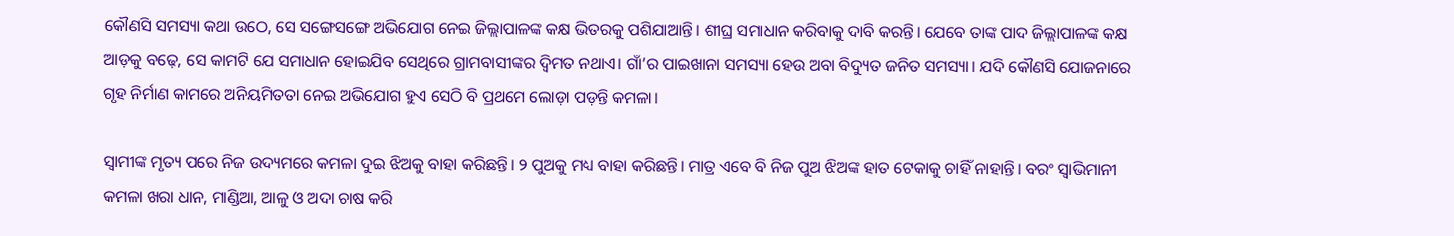କୌଣସି ସମସ୍ୟା ‌କଥା ଉଠେ, ସେ ସଙ୍ଗେସଙ୍ଗେ ଅଭିଯୋଗ ନେଇ ଜିଲ୍ଲାପାଳଙ୍କ କକ୍ଷ ଭିତରକୁ ପଶିଯାଆନ୍ତି। ଶୀଘ୍ର ସମାଧାନ କରିବାକୁ ଦାବି କରନ୍ତି। ଯେବେ ତାଙ୍କ ପାଦ ଜିଲ୍ଲାପାଳଙ୍କ କକ୍ଷ ଆଡ଼କୁ ବଢ଼େ, ସେ କାମଟି ଯେ ସମାଧାନ ହୋଇଯିବ ସେଥିରେ ଗ୍ରାମବାସୀଙ୍କର ଦ୍ବିମତ ନଥାଏ। ଗାଁ’ର ପାଇଖାନା ସମସ୍ୟା ହେଉ ଅବା ବିଦ୍ୟୁତ ଜନିତ ସମସ୍ୟା। ‌ଯଦି କୌଣସି ଯୋଜନାରେ ଗୃହ ନିର୍ମାଣ କାମରେ ଅନିୟମିତତା ନେଇ ଅଭିଯୋଗ ହୁଏ ସେଠି ବି ପ୍ରଥମେ ଲୋଡ଼ା ପଡ଼ନ୍ତି କମଳା।

ସ୍ବାମୀଙ୍କ ମୃତ୍ୟ ପରେ ନିଜ ଉଦ୍ୟମରେ କମଳା ଦୁଇ ଝିଅକୁ ବାହା କରିଛନ୍ତି। ୨ ପୁଅକୁ ମଧ୍ୟ ବାହା କରିଛନ୍ତି। ମାତ୍ର ଏବେ ବି ନିଜ ପୁଅ ଝିଅଙ୍କ ହାତ ଟେକାକୁ ଚାହିଁ ନାହାନ୍ତି। ବରଂ ସ୍ବାଭିମାନୀ କମଳା ଖରା ଧାନ, ମାଣ୍ଡିଆ, ଆଳୁ ଓ ଅଦା ଚାଷ କରି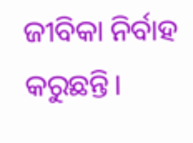ଜୀବିକା ନିର୍ବାହ କରୁଛନ୍ତି।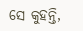ସେ କୁହନ୍ତି,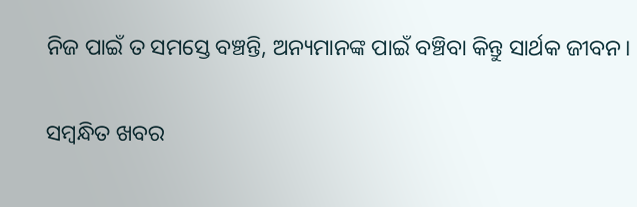ନିଜ ପାଇଁ ତ ସମସ୍ତେ ବଞ୍ଚନ୍ତି, ଅନ୍ୟମାନଙ୍କ ପାଇଁ ବଞ୍ଚିବା କିନ୍ତୁ ସାର୍ଥକ ଜୀବନ।

ସମ୍ବନ୍ଧିତ ଖବର